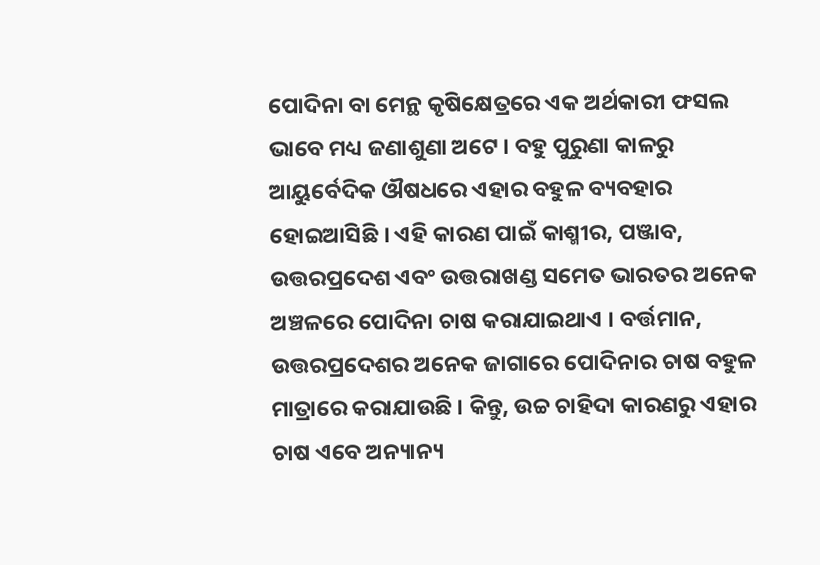ପୋଦିନା ବା ମେନ୍ଥ କୃଷିକ୍ଷେତ୍ରରେ ଏକ ଅର୍ଥକାରୀ ଫସଲ ଭାବେ ମଧ୍ୟ ଜଣାଶୁଣା ଅଟେ । ବହୁ ପୁରୁଣା କାଳରୁ ଆୟୁର୍ବେଦିକ ଔଷଧରେ ଏହାର ବହୁଳ ବ୍ୟବହାର ହୋଇଆସିଛି । ଏହି କାରଣ ପାଇଁ କାଶ୍ମୀର, ପଞ୍ଜାବ, ଉତ୍ତରପ୍ରଦେଶ ଏବଂ ଉତ୍ତରାଖଣ୍ଡ ସମେତ ଭାରତର ଅନେକ ଅଞ୍ଚଳରେ ପୋଦିନା ଚାଷ କରାଯାଇଥାଏ । ବର୍ତ୍ତମାନ, ଉତ୍ତରପ୍ରଦେଶର ଅନେକ ଜାଗାରେ ପୋଦିନାର ଚାଷ ବହୁଳ ମାତ୍ରାରେ କରାଯାଉଛି । କିନ୍ତୁ, ଉଚ୍ଚ ଚାହିଦା କାରଣରୁ ଏହାର ଚାଷ ଏବେ ଅନ୍ୟାନ୍ୟ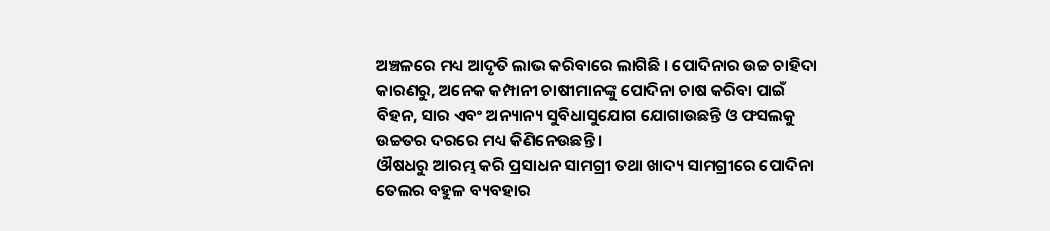ଅଞ୍ଚଳରେ ମଧ୍ୟ ଆଦୃତି ଲାଭ କରିବାରେ ଲାଗିଛି । ପୋଦିନାର ଉଚ୍ଚ ଚାହିଦା କାରଣରୁ, ଅନେକ କମ୍ପାନୀ ଚାଷୀମାନଙ୍କୁ ପୋଦିନା ଚାଷ କରିବା ପାଇଁ ବିହନ, ସାର ଏବଂ ଅନ୍ୟାନ୍ୟ ସୁବିଧାସୁଯୋଗ ଯୋଗାଉଛନ୍ତି ଓ ଫସଲକୁ ଉଚ୍ଚତର ଦରରେ ମଧ୍ୟ କିଣିନେଉଛନ୍ତି ।
ଔଷଧରୁ ଆରମ୍ଭ କରି ପ୍ରସାଧନ ସାମଗ୍ରୀ ତଥା ଖାଦ୍ୟ ସାମଗ୍ରୀରେ ପୋଦିନା ତେଲର ବହୁଳ ବ୍ୟବହାର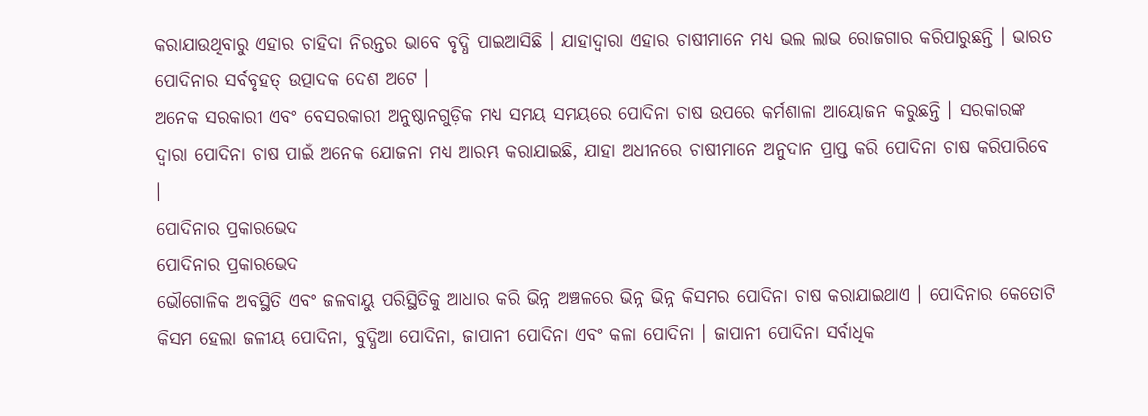କରାଯାଉଥିବାରୁ ଏହାର ଚାହିଦା ନିରନ୍ତର ଭାବେ ବୃଦ୍ଧି ପାଇଆସିଛି । ଯାହାଦ୍ୱାରା ଏହାର ଚାଷୀମାନେ ମଧ୍ୟ ଭଲ ଲାଭ ରୋଜଗାର କରିପାରୁଛନ୍ତି । ଭାରତ ପୋଦିନାର ସର୍ବବୃହତ୍ ଉତ୍ପାଦକ ଦେଶ ଅଟେ ।
ଅନେକ ସରକାରୀ ଏବଂ ବେସରକାରୀ ଅନୁଷ୍ଠାନଗୁଡ଼ିକ ମଧ୍ୟ ସମୟ ସମୟରେ ପୋଦିନା ଚାଷ ଉପରେ କର୍ମଶାଳା ଆୟୋଜନ କରୁଛନ୍ତି । ସରକାରଙ୍କ ଦ୍ୱାରା ପୋଦିନା ଚାଷ ପାଇଁ ଅନେକ ଯୋଜନା ମଧ୍ୟ ଆରମ୍ଭ କରାଯାଇଛି, ଯାହା ଅଧୀନରେ ଚାଷୀମାନେ ଅନୁଦାନ ପ୍ରାପ୍ତ କରି ପୋଦିନା ଚାଷ କରିପାରିବେ ।
ପୋଦିନାର ପ୍ରକାରଭେଦ
ପୋଦିନାର ପ୍ରକାରଭେଦ
ଭୌଗୋଳିକ ଅବସ୍ଥିତି ଏବଂ ଜଳବାୟୁ ପରିସ୍ଥିତିକୁ ଆଧାର କରି ଭିନ୍ନ ଅଞ୍ଚଳରେ ଭିନ୍ନ ଭିନ୍ନ କିସମର ପୋଦିନା ଚାଷ କରାଯାଇଥାଏ । ପୋଦିନାର କେତୋଟି କିସମ ହେଲା ଜଳୀୟ ପୋଦିନା, ବୁଦ୍ଧିଆ ପୋଦିନା, ଜାପାନୀ ପୋଦିନା ଏବଂ କଳା ପୋଦିନା । ଜାପାନୀ ପୋଦିନା ସର୍ବାଧିକ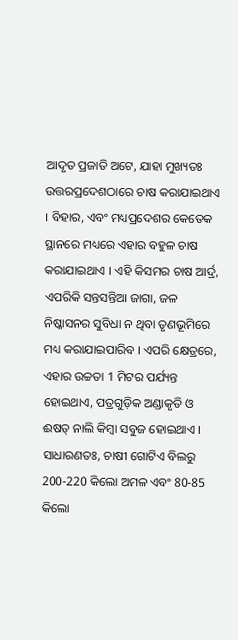ଆଦୃତ ପ୍ରଜାତି ଅଟେ, ଯାହା ମୁଖ୍ୟତଃ ଉତ୍ତରପ୍ରଦେଶଠାରେ ଚାଷ କରାଯାଇଥାଏ । ବିହାର, ଏବଂ ମଧ୍ୟପ୍ରଦେଶର କେତେକ ସ୍ଥାନରେ ମଧ୍ୟରେ ଏହାର ବହୁଳ ଚାଷ କରାଯାଇଥାଏ । ଏହି କିସମର ଚାଷ ଆର୍ଦ୍ର, ଏପରିକି ସନ୍ତସନ୍ତିଆ ଜାଗା, ଜଳ ନିଷ୍କାସନର ସୁବିଧା ନ ଥିବା ତୃଣଭୂମିରେ ମଧ୍ୟ କରାଯାଇପାରିବ । ଏପରି କ୍ଷେତ୍ରରେ, ଏହାର ଉଚ୍ଚତା 1 ମିଟର ପର୍ଯ୍ୟନ୍ତ ହୋଇଥାଏ, ପତ୍ରଗୁଡ଼ିକ ଅଣ୍ଡାକୃତି ଓ ଈଷତ୍ ନାଲି କିମ୍ବା ସବୁଜ ହୋଇଥାଏ । ସାଧାରଣତଃ, ଚାଷୀ ଗୋଟିଏ ବିଲରୁ 200-220 କିଲୋ ଅମଳ ଏବଂ 80-85 କିଲୋ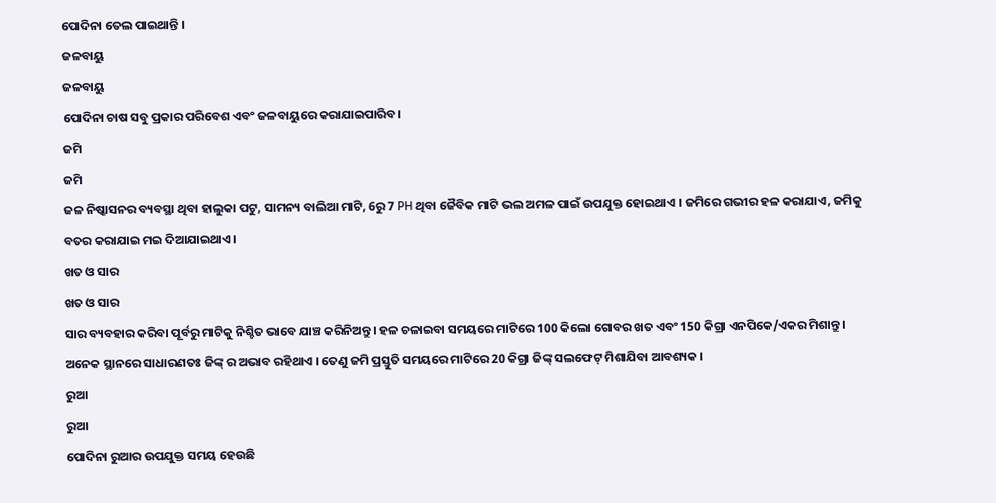ପୋଦିନା ତେଲ ପାଇଥାନ୍ତି ।
ଜଳବାୟୁ
ଜଳବାୟୁ
ପୋଦିନା ଚାଷ ସବୁ ପ୍ରକାର ପରିବେଶ ଏବଂ ଜଳବାୟୁରେ କରାଯାଇପାରିବ।
ଜମି
ଜମି
ଜଳ ନିଷ୍କାସନର ବ୍ୟବସ୍ଥା ଥିବା ହାଲୁକା ପଟୁ, ସାମନ୍ୟ ବାଲିଆ ମାଟି, 6ରୁ 7 PH ଥିବା ଜୈବିକ ମାଟି ଭଲ ଅମଳ ପାଇଁ ଉପଯୁକ୍ତ ହୋଇଥାଏ । ଜମିରେ ଗଭୀର ହଳ କରାଯାଏ, ଜମିକୁ ବତର କରାଯାଇ ମଇ ଦିଆଯାଇଥାଏ ।
ଖତ ଓ ସାର
ଖତ ଓ ସାର
ସାର ବ୍ୟବହାର କରିବା ପୂର୍ବରୁ ମାଟିକୁ ନିଶ୍ଚିତ ଭାବେ ଯାଞ୍ଚ କରିନିଅନ୍ତୁ । ହଳ ଚଳାଇବା ସମୟରେ ମାଟିରେ 100 କିଲୋ ଗୋବର ଖତ ଏବଂ 150 କିଗ୍ରା ଏନପିକେ/ଏକର ମିଶାନ୍ତୁ । ଅନେକ ସ୍ଥାନରେ ସାଧାରଣତଃ ଜିଙ୍କ୍ ର ଅଭାବ ରହିଥାଏ । ତେଣୁ ଜମି ପ୍ରସ୍ତୁତି ସମୟରେ ମାଟିରେ 20 କିଗ୍ରା ଜିଙ୍କ୍ ସଲଫେଟ୍ ମିଶାଯିବା ଆବଶ୍ୟକ ।
ରୁଆ
ରୁଆ
ପୋଦିନା ରୁଆର ଉପଯୁକ୍ତ ସମୟ ହେଉଛି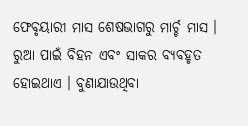ଫେବୃୟାରୀ ମାସ ଶେଷଭାଗରୁ ମାର୍ଚ୍ଚ ମାସ । ରୁଆ ପାଇଁ ବିହନ ଏବଂ ସାକର ବ୍ୟବହୃତ ହୋଇଥାଏ । ବୁଣାଯାଉଥିବା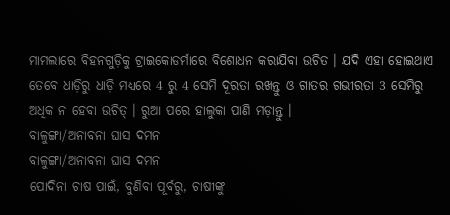ମାମଲାରେ ବିହନଗୁଡ଼ିକୁ ଟ୍ରାଇକୋଡର୍ମାରେ ବିଶୋଧନ କରାଯିବା ଉଚିତ । ଯଦି ଏହା ହୋଇଥାଏ ତେବେ ଧାଡ଼ିରୁ ଧାଡ଼ି ମଧ୍ୟରେ 4 ରୁ 4 ସେମି ଦୂରତା ରଖନ୍ତୁ ଓ ଗାତର ଗଭୀରତା 3 ସେମିରୁ ଅଧିକ ନ ହେବା ଉଚିତ୍ । ରୁଆ ପରେ ହାଲୁକା ପାଣି ମଡ଼ାନ୍ତୁ ।
ବାଳୁଙ୍ଗା/ଅନାବନା ଘାସ ଦମନ
ବାଳୁଙ୍ଗା/ଅନାବନା ଘାସ ଦମନ
ପୋଦିନା ଚାଷ ପାଇଁ, ବୁଣିବା ପୂର୍ବରୁ, ଚାଷୀଙ୍କୁ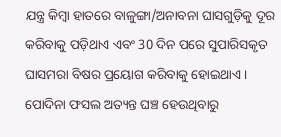ଯନ୍ତ୍ର କିମ୍ବା ହାତରେ ବାଳୁଙ୍ଗା/ଅନାବନା ଘାସଗୁଡ଼ିକୁ ଦୂର କରିବାକୁ ପଡ଼ିଥାଏ ଏବଂ 30 ଦିନ ପରେ ସୁପାରିସକୃତ ଘାସମରା ବିଷର ପ୍ରୟୋଗ କରିବାକୁ ହୋଇଥାଏ । ପୋଦିନା ଫସଲ ଅତ୍ୟନ୍ତ ଘଞ୍ଚ ହେଉଥିବାରୁ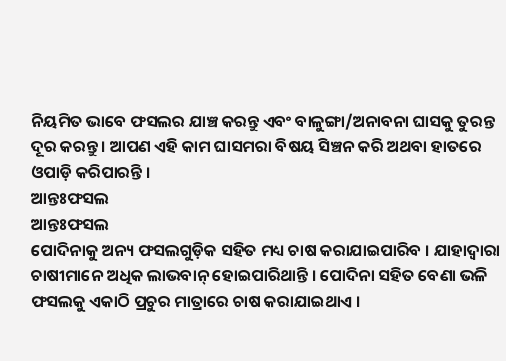ନିୟମିତ ଭାବେ ଫସଲର ଯାଞ୍ଚ କରନ୍ତୁ ଏବଂ ବାଳୁଙ୍ଗା/ଅନାବନା ଘାସକୁ ତୁରନ୍ତ ଦୂର କରନ୍ତୁ । ଆପଣ ଏହି କାମ ଘାସମରା ବିଷୟ ସିଞ୍ଚନ କରି ଅଥବା ହାତରେ ଓପାଡ଼ି କରିପାରନ୍ତି ।
ଆନ୍ତଃଫସଲ
ଆନ୍ତଃଫସଲ
ପୋଦିନାକୁ ଅନ୍ୟ ଫସଲଗୁଡ଼ିକ ସହିତ ମଧ୍ୟ ଚାଷ କରାଯାଇପାରିବ । ଯାହାଦ୍ୱାରା ଚାଷୀମାନେ ଅଧିକ ଲାଭବାନ୍ ହୋଇପାରିଥାନ୍ତି । ପୋଦିନା ସହିତ ବେଣା ଭଳି ଫସଲକୁ ଏକାଠି ପ୍ରଚୁର ମାତ୍ରାରେ ଚାଷ କରାଯାଇଥାଏ ।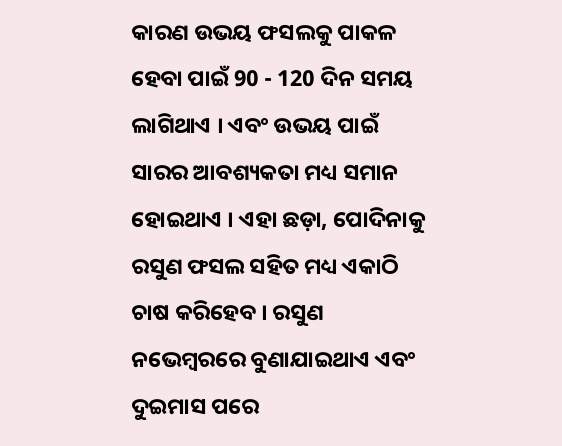କାରଣ ଉଭୟ ଫସଲକୁ ପାକଳ ହେବା ପାଇଁ 90 - 120 ଦିନ ସମୟ ଲାଗିଥାଏ । ଏବଂ ଉଭୟ ପାଇଁ ସାରର ଆବଶ୍ୟକତା ମଧ୍ୟ ସମାନ ହୋଇଥାଏ । ଏହା ଛଡ଼ା, ପୋଦିନାକୁ ରସୁଣ ଫସଲ ସହିତ ମଧ୍ୟ ଏକାଠି ଚାଷ କରିହେବ । ରସୁଣ ନଭେମ୍ବରରେ ବୁଣାଯାଇଥାଏ ଏବଂ ଦୁଇମାସ ପରେ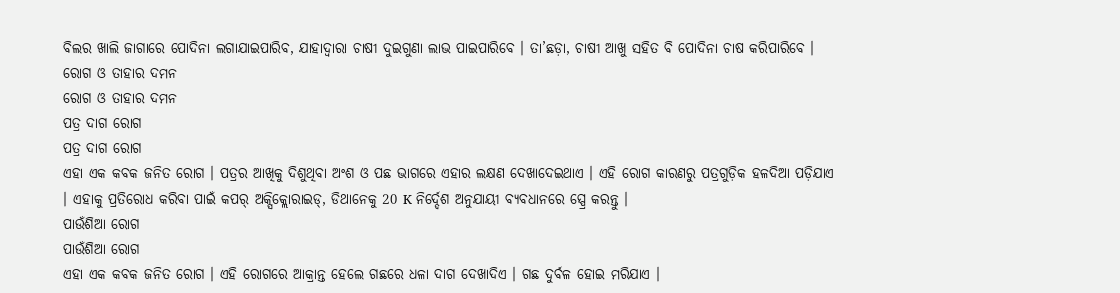ବିଲର ଖାଲି ଜାଗାରେ ପୋଦିନା ଲଗାଯାଇପାରିବ, ଯାହାଦ୍ୱାରା ଚାଷୀ ଦୁଇଗୁଣା ଲାଭ ପାଇପାରିବେ । ତା’ଛଡ଼ା, ଚାଷୀ ଆଖୁ ସହିତ ବି ପୋଦିନା ଚାଷ କରିପାରିବେ ।
ରୋଗ ଓ ତାହାର ଦମନ
ରୋଗ ଓ ତାହାର ଦମନ
ପତ୍ର ଦାଗ ରୋଗ
ପତ୍ର ଦାଗ ରୋଗ
ଏହା ଏକ କବକ ଜନିତ ରୋଗ । ପତ୍ରର ଆଖିକୁ ଦିଶୁଥିବା ଅଂଶ ଓ ପଛ ଭାଗରେ ଏହାର ଲକ୍ଷଣ ଦେଖାଦେଇଥାଏ । ଏହି ରୋଗ କାରଣରୁ ପତ୍ରଗୁଡ଼ିକ ହଳଦିଆ ପଡ଼ିଯାଏ । ଏହାକୁ ପ୍ରତିରୋଧ କରିବା ପାଇଁ କପର୍ ଅକ୍ସିକ୍ଲୋରାଇଡ୍, ଡିଥାନେକୁ 20 K ନିର୍ଦ୍ଦେଶ ଅନୁଯାୟୀ ବ୍ୟବଧାନରେ ସ୍ପ୍ରେ କରନ୍ତୁ ।
ପାଉଁଶିଆ ରୋଗ
ପାଉଁଶିଆ ରୋଗ
ଏହା ଏକ କବକ ଜନିତ ରୋଗ । ଏହି ରୋଗରେ ଆକ୍ରାନ୍ତ ହେଲେ ଗଛରେ ଧଳା ଦାଗ ଦେଖାଦିଏ । ଗଛ ଦୁର୍ବଳ ହୋଇ ମରିଯାଏ ।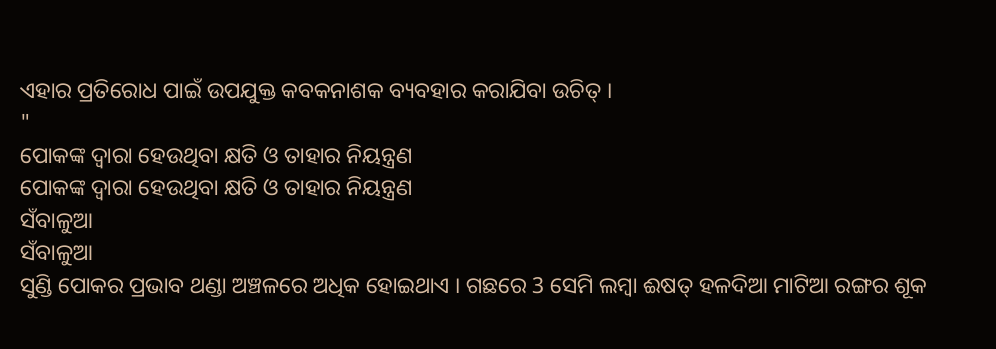ଏହାର ପ୍ରତିରୋଧ ପାଇଁ ଉପଯୁକ୍ତ କବକନାଶକ ବ୍ୟବହାର କରାଯିବା ଉଚିତ୍ ।
"
ପୋକଙ୍କ ଦ୍ୱାରା ହେଉଥିବା କ୍ଷତି ଓ ତାହାର ନିୟନ୍ତ୍ରଣ
ପୋକଙ୍କ ଦ୍ୱାରା ହେଉଥିବା କ୍ଷତି ଓ ତାହାର ନିୟନ୍ତ୍ରଣ
ସଁବାଳୁଆ
ସଁବାଳୁଆ
ସୁଣ୍ଡି ପୋକର ପ୍ରଭାବ ଥଣ୍ଡା ଅଞ୍ଚଳରେ ଅଧିକ ହୋଇଥାଏ । ଗଛରେ 3 ସେମି ଲମ୍ବା ଈଷତ୍ ହଳଦିଆ ମାଟିଆ ରଙ୍ଗର ଶୂକ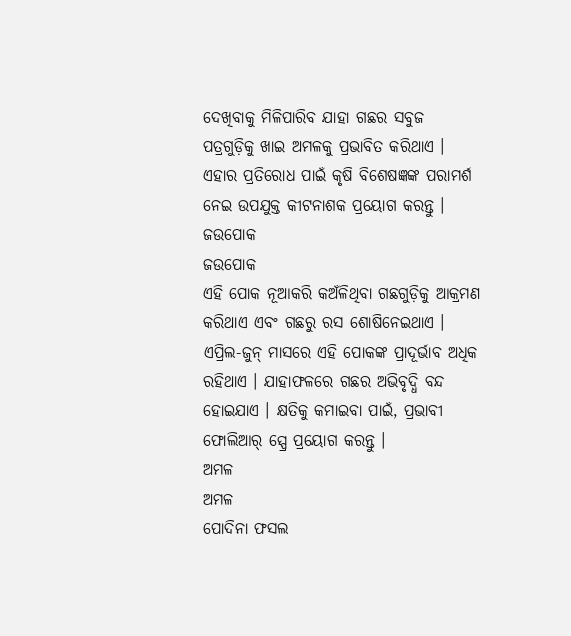ଦେଖିବାକୁ ମିଳିପାରିବ ଯାହା ଗଛର ସବୁଜ ପତ୍ରଗୁଡ଼ିକୁ ଖାଇ ଅମଳକୁ ପ୍ରଭାବିତ କରିଥାଏ । ଏହାର ପ୍ରତିରୋଧ ପାଇଁ କୃଷି ବିଶେଷଜ୍ଞଙ୍କ ପରାମର୍ଶ ନେଇ ଉପଯୁକ୍ତ କୀଟନାଶକ ପ୍ରୟୋଗ କରନ୍ତୁ ।
ଜଉପୋକ
ଜଉପୋକ
ଏହି ପୋକ ନୂଆକରି କଅଁଳିଥିବା ଗଛଗୁଡ଼ିକୁ ଆକ୍ରମଣ କରିଥାଏ ଏବଂ ଗଛରୁ ରସ ଶୋଷିନେଇଥାଏ । ଏପ୍ରିଲ-ଜୁନ୍ ମାସରେ ଏହି ପୋକଙ୍କ ପ୍ରାଦୂର୍ଭାବ ଅଧିକ ରହିଥାଏ । ଯାହାଫଳରେ ଗଛର ଅଭିବୃଦ୍ଧି ବନ୍ଦ ହୋଇଯାଏ । କ୍ଷତିକୁ କମାଇବା ପାଇଁ, ପ୍ରଭାବୀ ଫୋଲିଆର୍ ସ୍ପ୍ରେ ପ୍ରୟୋଗ କରନ୍ତୁ ।
ଅମଳ
ଅମଳ
ପୋଦିନା ଫସଲ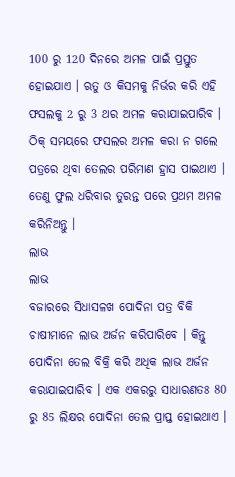100 ରୁ 120 ଦିନରେ ଅମଳ ପାଇଁ ପ୍ରସ୍ତୁତ ହୋଇଯାଏ । ଋତୁ ଓ କିସମକୁ ନିର୍ଭର କରି ଏହି ଫସଲକୁ 2 ରୁ 3 ଥର ଅମଳ କରାଯାଇପାରିବ । ଠିକ୍ ସମୟରେ ଫସଲର ଅମଳ କରା ନ ଗଲେ ପତ୍ରରେ ଥିବା ତେଲର ପରିମାଣ ହ୍ରାସ ପାଇଥାଏ । ତେଣୁ ଫୁଲ ଧରିବାର ତୁରନ୍ତ ପରେ ପ୍ରଥମ ଅମଳ କରିନିଅନ୍ତୁ ।
ଲାଭ
ଲାଭ
ବଜାରରେ ସିଧାସଳଖ ପୋଦିନା ପତ୍ର ବିକି ଚାଷୀମାନେ ଲାଭ ଅର୍ଜନ କରିପାରିବେ । କିନ୍ତୁ ପୋଦିନା ତେଲ ବିକ୍ରି କରି ଅଧିକ ଲାଭ ଅର୍ଜନ କରାଯାଇପାରିବ । ଏକ ଏକରରୁ ସାଧାରଣତଃ 80 ରୁ 85 ଲିକ୍ଷର ପୋଦିନା ତେଲ ପ୍ରାପ୍ତ ହୋଇଥାଏ ।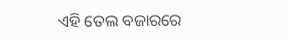ଏହି ତେଲ ବଜାରରେ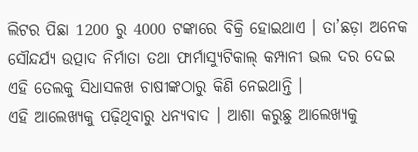ଲିଟର ପିଛା 1200 ରୁ 4000 ଟଙ୍କାରେ ବିକ୍ରି ହୋଇଥାଏ । ତା’ଛଡ଼ା ଅନେକ ସୌନ୍ଦର୍ଯ୍ୟ ଉତ୍ପାଦ ନିର୍ମାତା ତଥା ଫାର୍ମାସ୍ୟୁଟିକାଲ୍ କମ୍ପାନୀ ଭଲ ଦର ଦେଇ ଏହି ତେଲକୁ ସିଧାସଳଖ ଚାଷୀଙ୍କଠାରୁ କିଣି ନେଇଥାନ୍ତି ।
ଏହି ଆଲେଖ୍ୟକୁ ପଢ଼ିଥିବାରୁ ଧନ୍ୟବାଦ । ଆଶା କରୁଛୁ ଆଲେଖ୍ୟକୁ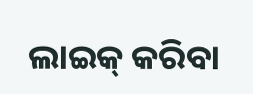ଲାଇକ୍ କରିବା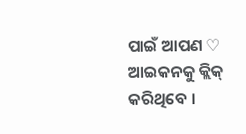ପାଇଁ ଆପଣ ♡ ଆଇକନକୁ କ୍ଲିକ୍ କରିଥିବେ ।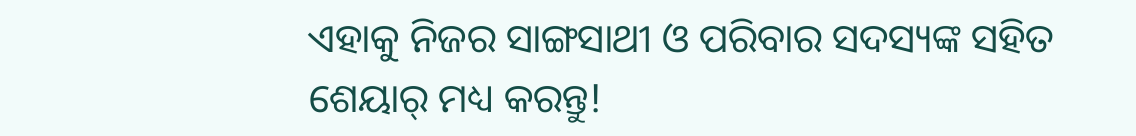ଏହାକୁ ନିଜର ସାଙ୍ଗସାଥୀ ଓ ପରିବାର ସଦସ୍ୟଙ୍କ ସହିତ ଶେୟାର୍ ମଧ୍ୟ କରନ୍ତୁ!